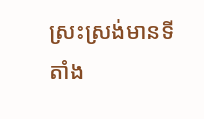ស្រះស្រង់មានទីតាំង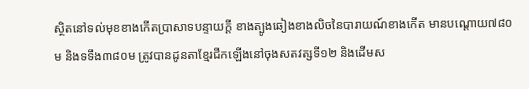ស្ថិតនៅទល់មុខខាងកើតប្រាសាទបន្ទាយក្តី ខាងត្បូងឆៀងខាងលិចនៃបារាយណ៍ខាងកើត មានបណ្តោយ៧៨០ម និងទទឹង៣៨០ម ត្រូវបានដូនតាខ្មែរជីកឡើងនៅចុងសតវត្សទី១២ និងដើមស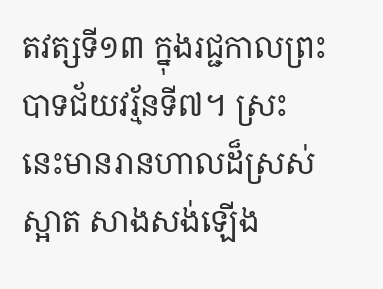តវត្សទី១៣ ក្នុងរជ្ជកាលព្រះបាទជ័យវរ្ម័នទី៧។ ស្រះនេះមានរានហាលដ៏ស្រស់ស្អាត សាងសង់ឡើង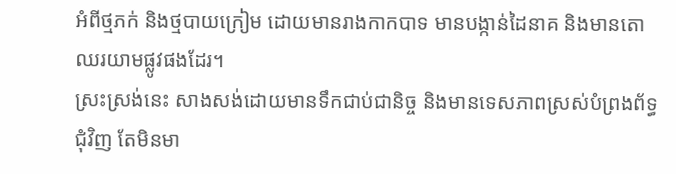អំពីថ្មភក់ និងថ្មបាយក្រៀម ដោយមានរាងកាកបាទ មានបង្កាន់ដៃនាគ និងមានតោឈរយាមផ្លូវផងដែរ។
ស្រះស្រង់នេះ សាងសង់ដោយមានទឹកជាប់ជានិច្ច និងមានទេសភាពស្រស់បំព្រងព័ទ្ធជុំវិញ តែមិនមា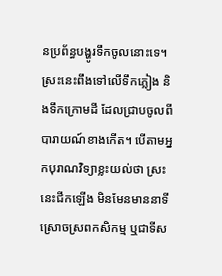នប្រព័ន្ធបង្ហូរទឹកចូលនោះទេ។ ស្រះនេះពឹងទៅលើទឹកភ្លៀង និងទឹកក្រោមដី ដែលជ្រាបចូលពីបារាយណ៍ខាងកើត។ បើតាមអ្នកបុរាណវិទ្យាខ្លះយល់ថា ស្រះនេះជីកឡើង មិនមែនមាននាទីស្រោចស្រពកសិកម្ម ឬជាទីស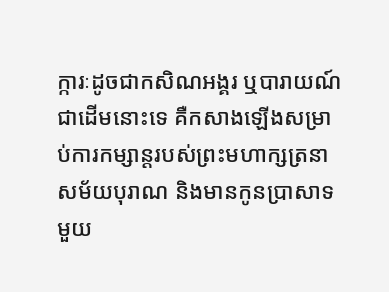ក្ការៈដូចជាកសិណអង្គរ ឬបារាយណ៍ជាដើមនោះទេ គឺកសាងឡើងសម្រាប់ការកម្សាន្តរបស់ព្រះមហាក្សត្រនាសម័យបុរាណ និងមានកូនប្រាសាទមួយ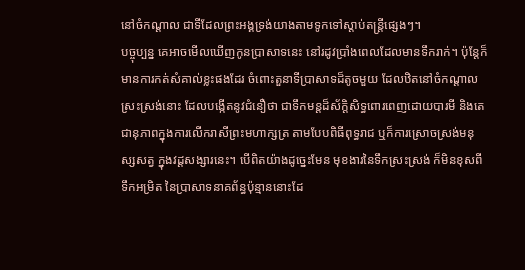នៅចំកណ្តាល ជាទីដែលព្រះអង្គទ្រង់យាងតាមទូកទៅស្តាប់តន្ត្រីផ្សេងៗ។
បច្ចុប្បន្ន គេអាចមើលឃើញកូនប្រាសាទនេះ នៅរដូវប្រាំងពេលដែលមានទឹករាក់។ ប៉ុន្តែក៏មានការកត់សំគាល់ខ្លះផងដែរ ចំពោះតួនាទីប្រាសាទដ៏តូចមួយ ដែលឋិតនៅចំកណ្តាលស្រះស្រង់នោះ ដែលបង្កើតនូវជំនឿថា ជាទឹកមន្តដ៏ស័ក្តិសិទ្ធពោរពេញដោយបារមី និងតេជានុភាពក្នុងការលើករាសីព្រះមហាក្សត្រ តាមបែបពិធីពុទ្ធរាជ ឬក៏ការស្រោចស្រង់មនុស្សសត្វ ក្នុងវដ្តសង្សារនេះ។ បើពិតយ៉ាងដូច្នេះមែន មុខងារនៃទឹកស្រះស្រង់ ក៏មិនខុសពីទឹកអម្រិត នៃប្រាសាទនាគព័ន្ធប៉ុន្មាននោះដែ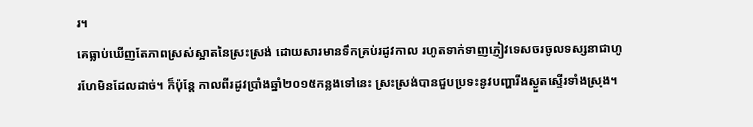រ។
គេធ្លាប់ឃើញតែភាពស្រស់ស្អាតនៃស្រះស្រង់ ដោយសារមានទឹកគ្រប់រដូវកាល រហូតទាក់ទាញភ្ញៀវទេសចរចូលទស្សនាជាហូរហែមិនដែលដាច់។ ក៏ប៉ុន្តែ កាលពីរដូវប្រាំងឆ្នាំ២០១៥កន្លងទៅនេះ ស្រះស្រង់បានជួបប្រទះនូវបញ្ហារីងស្ងួតស្ទើរទាំងស្រុង។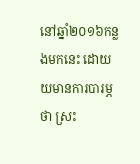នៅឆ្នាំ២០១៦កន្លងមកនេះ ដោយយមានការបារម្ភថា ស្រះ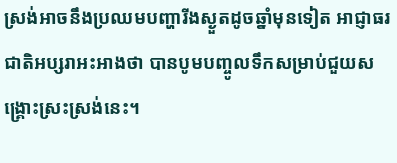ស្រង់អាចនឹងប្រឈមបញ្ហារីងស្ងួតដូចឆ្នាំមុនទៀត អាជ្ញាធរជាតិអប្សរាអះអាងថា បានបូមបញ្ចូលទឹកសម្រាប់ជួយសង្គ្រោះស្រះស្រង់នេះ។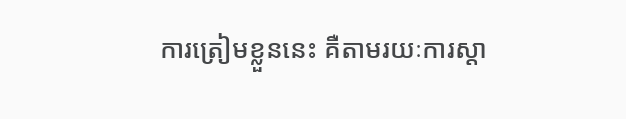ការត្រៀមខ្លួននេះ គឺតាមរយៈការស្តា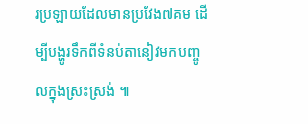រប្រឡាយដែលមានប្រវែង៧គម ដើម្បីបង្ហូរទឹកពីទំនប់តានៀវមកបញ្ចូលក្នុងស្រះស្រង់ ៕